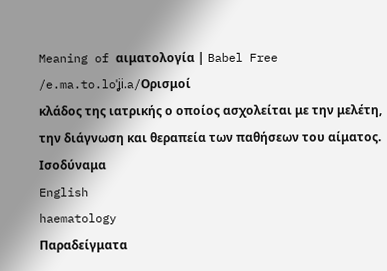Meaning of αιματολογία | Babel Free
/e.ma.to.loˈʝi.a/Ορισμοί
κλάδος της ιατρικής ο οποίος ασχολείται με την μελέτη, την διάγνωση και θεραπεία των παθήσεων του αίματος.
Ισοδύναμα
English
haematology
Παραδείγματα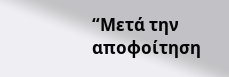“Μετά την αποφοίτηση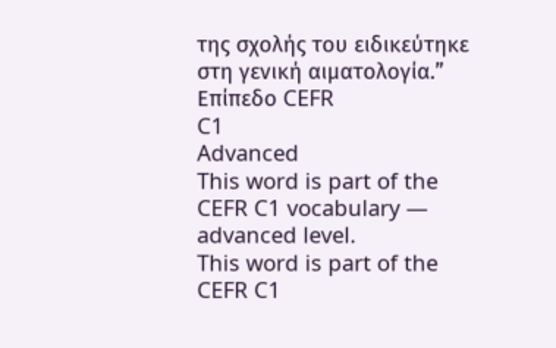της σχολής του ειδικεύτηκε στη γενική αιματολογία.”
Επίπεδο CEFR
C1
Advanced
This word is part of the CEFR C1 vocabulary — advanced level.
This word is part of the CEFR C1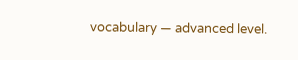vocabulary — advanced level.